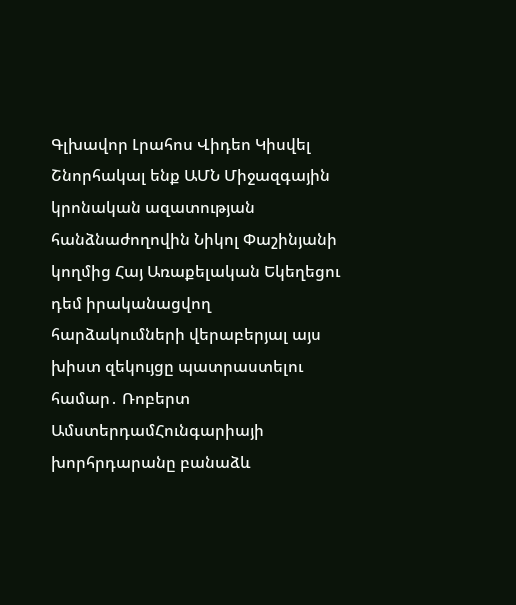Գլխավոր Լրահոս Վիդեո Կիսվել
Շնորհակալ ենք ԱՄՆ Միջազգային կրոնական ազատության հանձնաժողովին Նիկոլ Փաշինյանի կողմից Հայ Առաքելական Եկեղեցու դեմ իրականացվող հարձակումների վերաբերյալ այս խիստ զեկույցը պատրաստելու համար․ Ռոբերտ ԱմստերդամՀունգարիայի խորհրդարանը բանաձև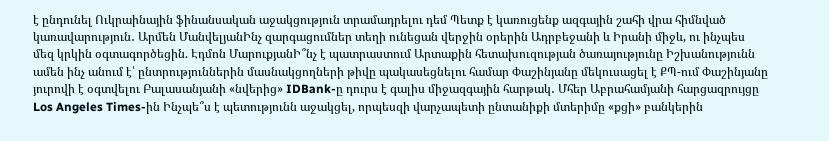է ընդունել Ուկրաինային ֆինանսական աջակցություն տրամադրելու դեմ Պետք է կառուցենք ազգային շահի վրա հիմնված կառավարություն․ Արմեն ՄանվելյանԻնչ զարգացումներ տեղի ունեցան վերջին օրերին Ադրբեջանի և Իրանի միջև, ու ինչպես մեզ կրկին օգտագործեցին. Էդմոն ՄարուքյանԻ՞նչ է պատրաստում Արտաքին հետախուզության ծառայությունը Իշխանությունն ամեն ինչ անում է՝ ընտրություններին մասնակցողների թիվը պակասեցնելու համար Փաշինյանը մեկուսացել է ՔՊ-ում Փաշինյանը յուրովի է օգտվելու Բալասանյանի «նվերից» IDBank-ը դուրս է գալիս միջազգային հարթակ․ Մհեր Աբրահամյանի հարցազրույցը Los Angeles Times-ին Ինչպե՞ս է պետությունն աջակցել, որպեսզի վարչապետի ընտանիքի մտերիմը «քցի» բանկերին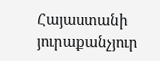Հայաստանի յուրաքանչյուր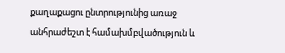քաղաքացու ընտրությունից առաջ անհրաժեշտ է համախմբվածություն և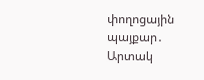փողոցային պայքար․ Արտակ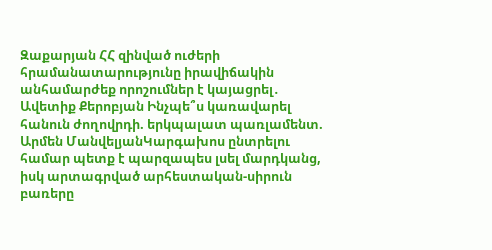Զաքարյան ՀՀ զինված ուժերի հրամանատարությունը իրավիճակին անհամարժեք որոշումներ է կայացրել․ Ավետիք Քերոբյան Ինչպե՞ս կառավարել հանուն ժողովրդի. երկպալատ պառլամենտ. Արմեն ՄանվելյանԿարգախոս ընտրելու համար պետք է պարզապես լսել մարդկանց, իսկ արտագրված արհեստական-սիրուն բառերը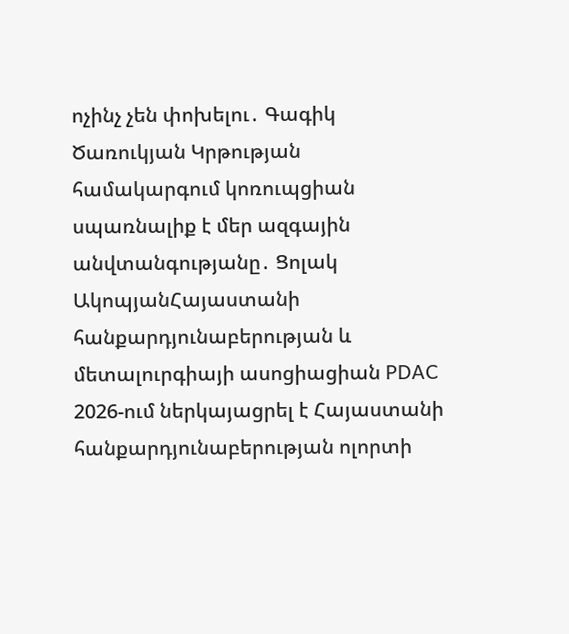ոչինչ չեն փոխելու․ Գագիկ Ծառուկյան Կրթության համակարգում կոռուպցիան սպառնալիք է մեր ազգային անվտանգությանը․ Ցոլակ ԱկոպյանՀայաստանի հանքարդյունաբերության և մետալուրգիայի ասոցիացիան PDAC 2026-ում ներկայացրել է Հայաստանի հանքարդյունաբերության ոլորտի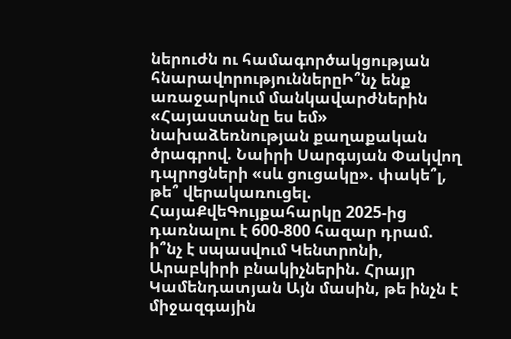ներուժն ու համագործակցության հնարավորություններըԻ՞նչ ենք առաջարկում մանկավարժներին «Հայաստանը ես եմ» նախաձեռնության քաղաքական ծրագրով. Նաիրի Սարգսյան Փակվող դպրոցների «սև ցուցակը». փակե՞լ, թե՞ վերակառուցել. ՀայաՔվեԳույքահարկը 2025-ից դառնալու է 600-800 հազար դրամ. ի՞նչ է սպասվում Կենտրոնի, Արաբկիրի բնակիչներին. Հրայր Կամենդատյան Այն մասին, թե ինչն է միջազգային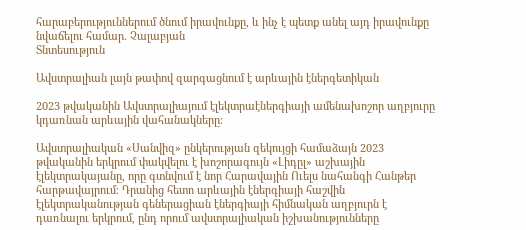հարաբերություններում ծնում իրավունքը, և ինչ է պետք անել այդ իրավունքը նվաճելու համար. Չալաբյան
Տնտեսություն

Ավստրալիան լայն թափով զարգացնում է արևային էներգետիկան

2023 թվականին Ավստրալիայում էլեկտրաէներգիայի ամենախոշոր աղբյուրը կդառնան արևային վահանակները։

Ավստրալիական «Սանվիզ» ընկերության զեկույցի համաձայն 2023 թվականին երկրում փակվելու է խոշորագույն «Լիդըլ» աշխային էլեկտրակայանը, որը գտնվում է նոր Հարավային Ուելս նահանգի Հանթեր հարթավայրում։ Դրանից հետո արևային էներգիայի հաշվին էլեկտրականության գեներացիան էներգիայի հիմնական աղբյուրն է դառնալու երկրում, ընդ որում ավստրալիական իշխանությունները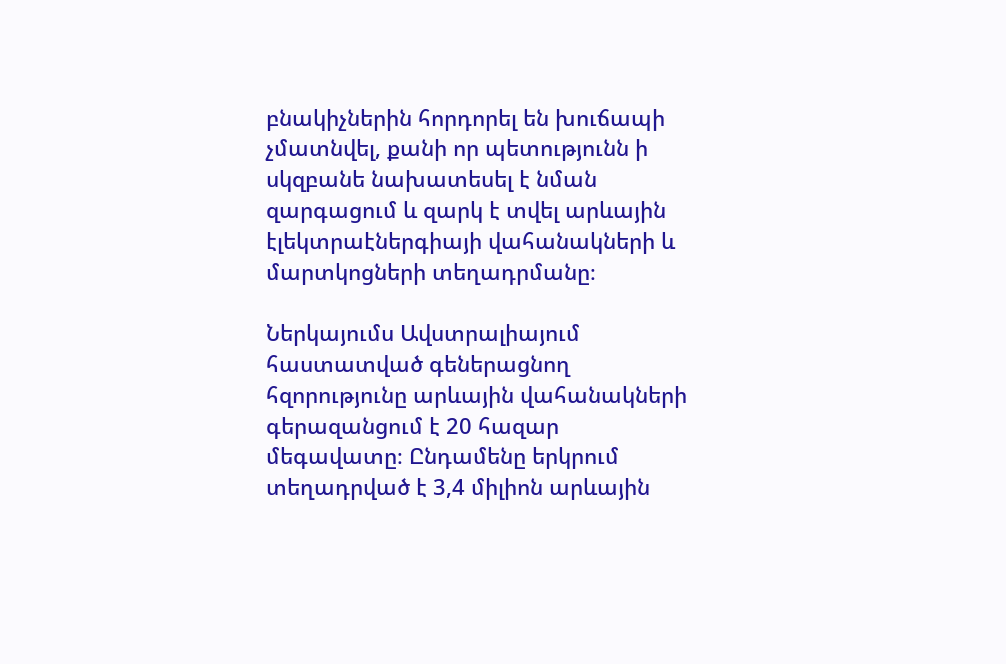բնակիչներին հորդորել են խուճապի չմատնվել, քանի որ պետությունն ի սկզբանե նախատեսել է նման զարգացում և զարկ է տվել արևային էլեկտրաէներգիայի վահանակների և մարտկոցների տեղադրմանը։

Ներկայումս Ավստրալիայում հաստատված գեներացնող հզորությունը արևային վահանակների գերազանցում է 20 հազար մեգավատը։ Ընդամենը երկրում տեղադրված է 3,4 միլիոն արևային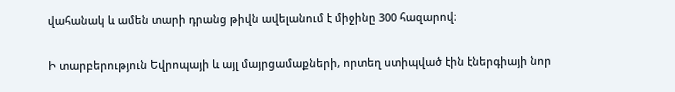վահանակ և ամեն տարի դրանց թիվն ավելանում է միջինը 300 հազարով։

Ի տարբերություն Եվրոպայի և այլ մայրցամաքների, որտեղ ստիպված էին էներգիայի նոր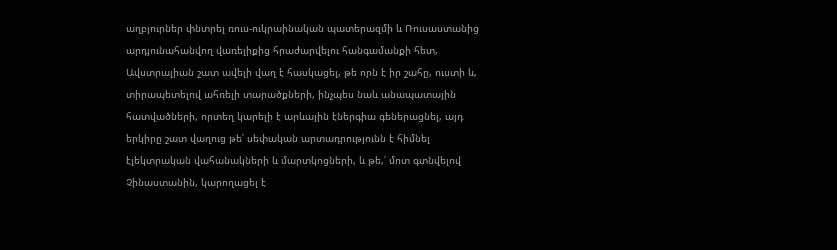աղբյուրներ փնտրել ռուս-ուկրաինական պատերազմի և Ռուսաստանից արդյունահանվող վառելիքից հրաժարվելու հանգամանքի հետ, Ավստրալիան շատ ավելի վաղ է հասկացել, թե որն է իր շահը, ուստի և, տիրապետելով ահռելի տարածքների, ինչպես նաև անապատային հատվածների, որտեղ կարելի է արևային էներգիա գեներացնել, այդ երկիրը շատ վաղուց թե՛ սեփական արտադրությունն է հիմնել էլեկտրական վահանակների և մարտկոցների, և թե,՛ մոտ գտնվելով Չինաստանին, կարողացել է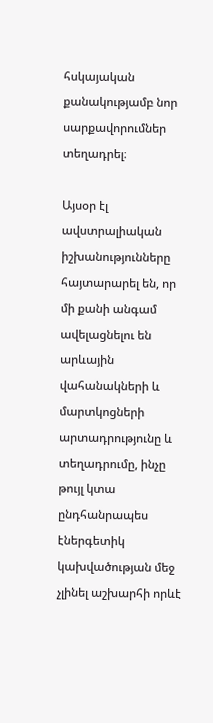հսկայական քանակությամբ նոր սարքավորումներ տեղադրել։

Այսօր էլ ավստրալիական իշխանությունները հայտարարել են, որ մի քանի անգամ ավելացնելու են արևային վահանակների և մարտկոցների արտադրությունը և տեղադրումը, ինչը թույլ կտա ընդհանրապես էներգետիկ կախվածության մեջ չլինել աշխարհի որևէ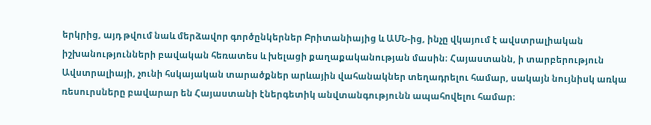երկրից, այդ թվում նաև մերձավոր գործընկերներ Բրիտանիայից և ԱՄՆ-ից, ինչը վկայում է ավստրալիական իշխանությունների բավական հեռատես և խելացի քաղաքականության մասին։ Հայաստանն, ի տարբերություն Ավստրալիայի, չունի հսկայական տարածքներ արևային վահանակներ տեղադրելու համար, սակայն նույնիսկ առկա ռեսուրսները բավարար են Հայաստանի էներգետիկ անվտանգությունն ապահովելու համար։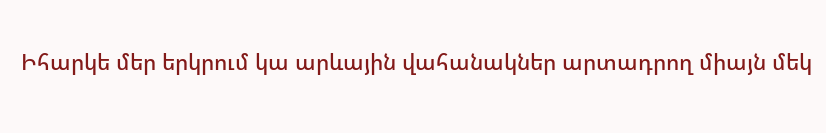Իհարկե մեր երկրում կա արևային վահանակներ արտադրող միայն մեկ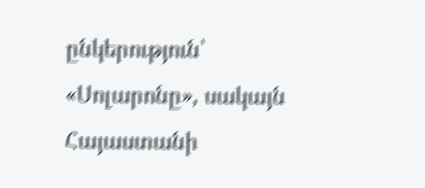ընկերություն՝ «Սոլարոնը», սակայն Հայաստանի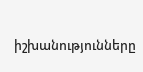իշխանությունները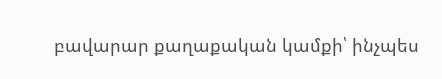բավարար քաղաքական կամքի՝ ինչպես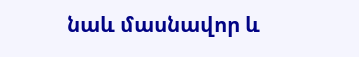նաև մասնավոր և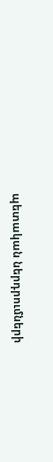պետական ներդրումների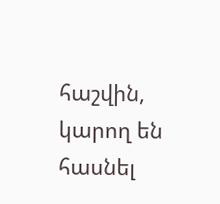հաշվին, կարող են հասնել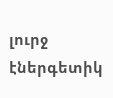լուրջ էներգետիկ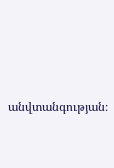անվտանգության։